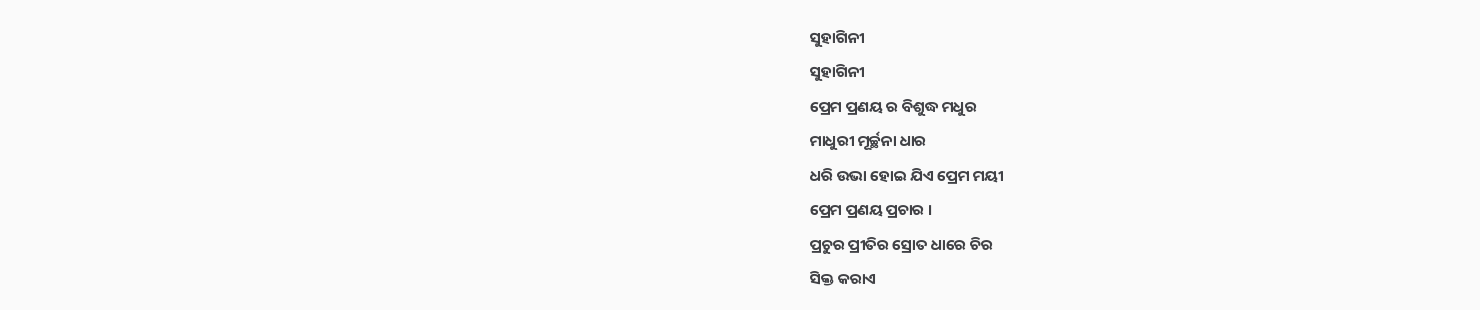ସୁହାଗିନୀ
ସୁହାଗିନୀ
ପ୍ରେମ ପ୍ରଣୟ ର ବିଶୁଦ୍ଧ ମଧୁର
ମାଧୁରୀ ମୂର୍ଚ୍ଛନା ଧାର
ଧରି ଉଭା ହୋଇ ଯିଏ ପ୍ରେମ ମୟୀ
ପ୍ରେମ ପ୍ରଣୟ ପ୍ରଚାର ।
ପ୍ରଚୁର ପ୍ରୀତିର ସ୍ରୋତ ଧାରେ ଚିର
ସିକ୍ତ କରାଏ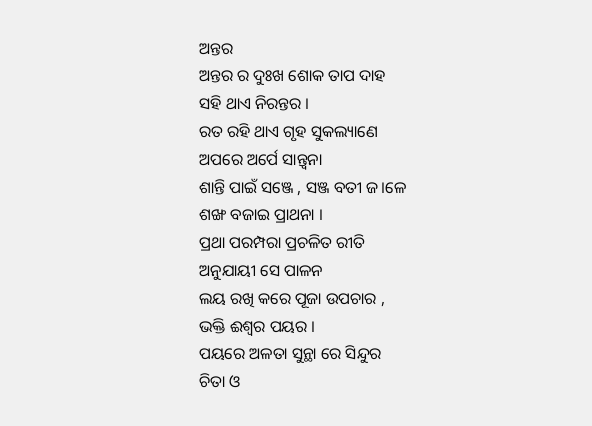ଅନ୍ତର
ଅନ୍ତର ର ଦୁଃଖ ଶୋକ ତାପ ଦାହ
ସହି ଥାଏ ନିରନ୍ତର ।
ରତ ରହି ଥାଏ ଗୃହ ସୁକଲ୍ୟାଣେ
ଅପରେ ଅର୍ପେ ସାନ୍ତ୍ଵନା
ଶାନ୍ତି ପାଇଁ ସଞ୍ଜେ , ସଞ୍ଜ ବତୀ ଜ।ଳେ
ଶଙ୍ଖ ବଜାଇ ପ୍ରାଥନା ।
ପ୍ରଥା ପରମ୍ପରା ପ୍ରଚଳିତ ରୀତି
ଅନୁଯାୟୀ ସେ ପାଳନ
ଲୟ ରଖି କରେ ପୂଜା ଉପଚାର ,
ଭକ୍ତି ଈଶ୍ୱର ପୟର ।
ପୟରେ ଅଳତା ସୁନ୍ଥା ରେ ସିନ୍ଦୁର
ଚିତା ଓ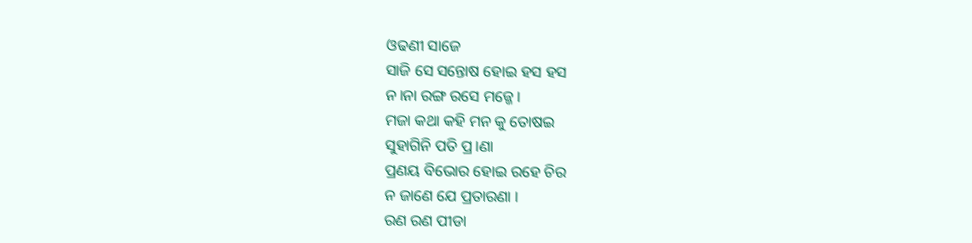ଓଢଣୀ ସାଜେ
ସାଜି ସେ ସନ୍ତୋଷ ହୋଇ ହସ ହସ
ନ।ନା ରଙ୍ଗ ରସେ ମଜ୍ଜେ ।
ମଜା କଥା କହି ମନ କୁ ତୋଷଇ
ସୁହାଗିନି ପତି ପ୍ର।ଣା
ପ୍ରଣୟ ବିଭୋର ହୋଇ ରହେ ଚିର
ନ ଜାଣେ ଯେ ପ୍ରତାରଣା ।
ରଣ ରଣ ପୀଡା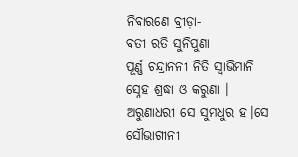ନିବାରଣେ ବ୍ରୀଡ଼ା-
ବତୀ ରତି ସୁନିପୁଣା
ପୂର୍ଣ୍ଣ ଚନ୍ଦ୍ରାନନୀ ନିତି ସ୍ୱାଭିମାନି
ସ୍ନେହ ଶ୍ରଦ୍ଧା ଓ କରୁଣା ।
ଅରୁଣାଧରୀ ସେ ସୁମଧୁର ହ।ସେ
ସୌଭାଗୀନୀ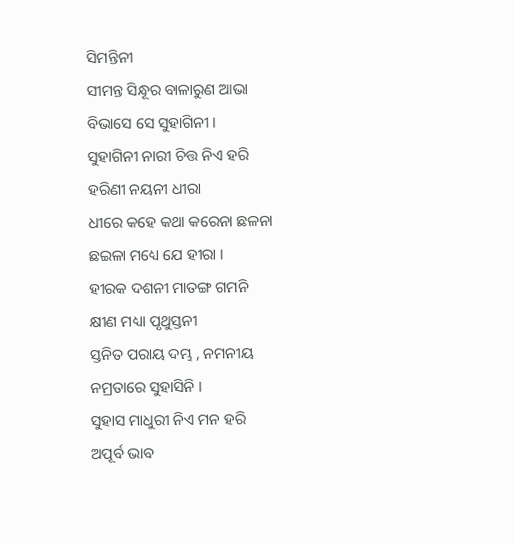ସିମନ୍ତିନୀ
ସୀମନ୍ତ ସିନ୍ଧୂର ବାଳାରୁଣ ଆଭା
ବିଭାସେ ସେ ସୁହାଗିନୀ ।
ସୁହାଗିନୀ ନାରୀ ଚିତ୍ତ ନିଏ ହରି
ହରିଣୀ ନୟନୀ ଧୀରା
ଧୀରେ କହେ କଥା କରେନା ଛଳନା
ଛଇଳା ମଧ୍ୟେ ଯେ ହୀରା ।
ହୀରକ ଦଶନୀ ମାତଙ୍ଗ ଗମନି
କ୍ଷୀଣ ମଧ୍ୟା ପୃଥୁସ୍ତନୀ
ସ୍ତନିତ ପରାୟ ଦମ୍ଭ , ନମନୀୟ
ନମ୍ରତାରେ ସୁହାସିନି ।
ସୁହାସ ମାଧୁରୀ ନିଏ ମନ ହରି
ଅପୂର୍ବ ଭାବ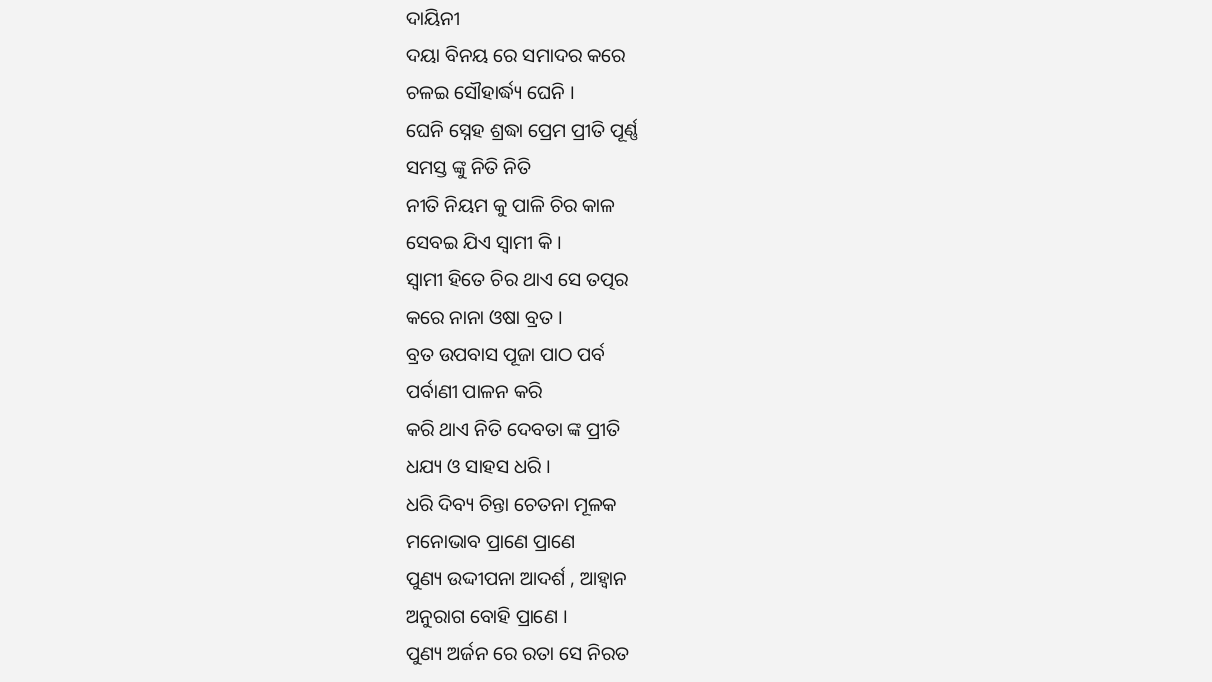ଦାୟିନୀ
ଦୟା ବିନୟ ରେ ସମାଦର କରେ
ଚଳଇ ସୌହାର୍ଦ୍ଧ୍ୟ ଘେନି ।
ଘେନି ସ୍ନେହ ଶ୍ରଦ୍ଧା ପ୍ରେମ ପ୍ରୀତି ପୂର୍ଣ୍ଣ
ସମସ୍ତ ଙ୍କୁ ନିତି ନିତି
ନୀତି ନିୟମ କୁ ପାଳି ଚିର କାଳ
ସେବଇ ଯିଏ ସ୍ୱାମୀ କି ।
ସ୍ବାମୀ ହିତେ ଚିର ଥାଏ ସେ ତତ୍ପର
କରେ ନାନା ଓଷା ବ୍ରତ ।
ବ୍ରତ ଉପବାସ ପୂଜା ପାଠ ପର୍ବ
ପର୍ବାଣୀ ପାଳନ କରି
କରି ଥାଏ ନିତି ଦେବତା ଙ୍କ ପ୍ରୀତି
ଧଯ୍ୟ ଓ ସାହସ ଧରି ।
ଧରି ଦିବ୍ୟ ଚିନ୍ତା ଚେତନା ମୂଳକ
ମନୋଭାବ ପ୍ରାଣେ ପ୍ରାଣେ
ପୁଣ୍ୟ ଉଦ୍ଦୀପନା ଆଦର୍ଶ , ଆହ୍ଵାନ
ଅନୁରାଗ ବୋହି ପ୍ରାଣେ ।
ପୁଣ୍ୟ ଅର୍ଜନ ରେ ରତା ସେ ନିରତ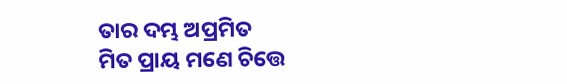ତାର ଦମ୍ଭ ଅପ୍ରମିତ
ମିତ ପ୍ରାୟ ମଣେ ଚିତ୍ତେ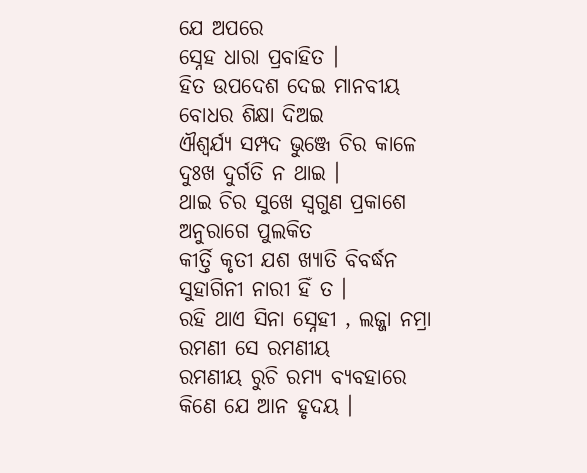ଯେ ଅପରେ
ସ୍ନେହ ଧାରା ପ୍ରବାହିତ ।
ହିତ ଉପଦେଶ ଦେଇ ମାନବୀୟ
ବୋଧର ଶିକ୍ଷା ଦିଅଇ
ଐଶ୍ୱର୍ଯ୍ୟ ସମ୍ପଦ ଭୁଞ୍ଜେ ଚିର କାଳେ
ଦୁଃଖ ଦୁର୍ଗତି ନ ଥାଇ ।
ଥାଇ ଚିର ସୁଖେ ସ୍ଵଗୁଣ ପ୍ରକାଶେ
ଅନୁରାଗେ ପୁଲକିତ
କୀର୍ତ୍ତି କୃତୀ ଯଶ ଖ୍ୟାତି ବିବର୍ଦ୍ଧନ
ସୁହାଗିନୀ ନାରୀ ହିଁ ତ ।
ରହି ଥାଏ ସିନା ସ୍ନେହୀ , ଲଜ୍ଜା ନମ୍ରା
ରମଣୀ ସେ ରମଣୀୟ
ରମଣୀୟ ରୁଚି ରମ୍ୟ ବ୍ୟବହାରେ
କିଣେ ଯେ ଆନ ହୃଦୟ ।